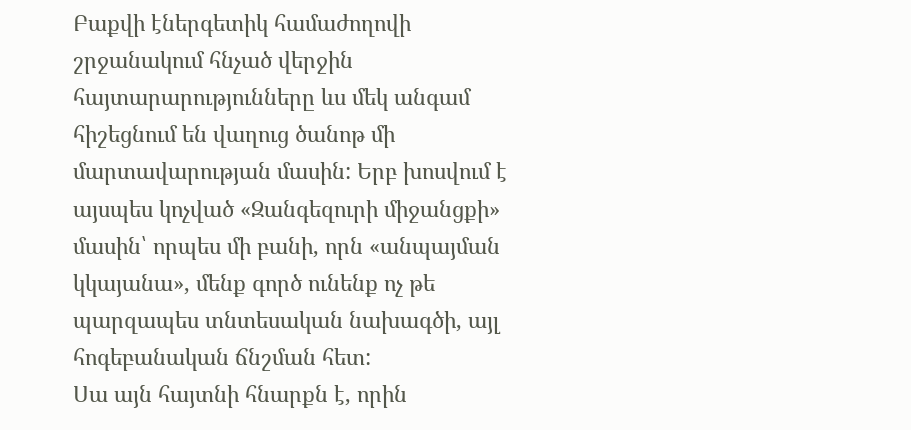Բաքվի էներգետիկ համաժողովի շրջանակում հնչած վերջին հայտարարությունները ևս մեկ անգամ հիշեցնում են վաղուց ծանոթ մի մարտավարության մասին: Երբ խոսվում է այսպես կոչված «Զանգեզուրի միջանցքի» մասին՝ որպես մի բանի, որն «անպայման կկայանա», մենք գործ ունենք ոչ թե պարզապես տնտեսական նախագծի, այլ հոգեբանական ճնշման հետ:
Սա այն հայտնի հնարքն է, որին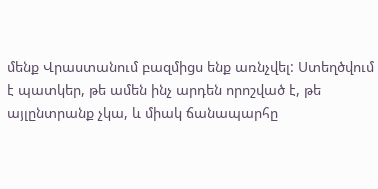մենք Վրաստանում բազմիցս ենք առնչվել: Ստեղծվում է պատկեր, թե ամեն ինչ արդեն որոշված է, թե այլընտրանք չկա, և միակ ճանապարհը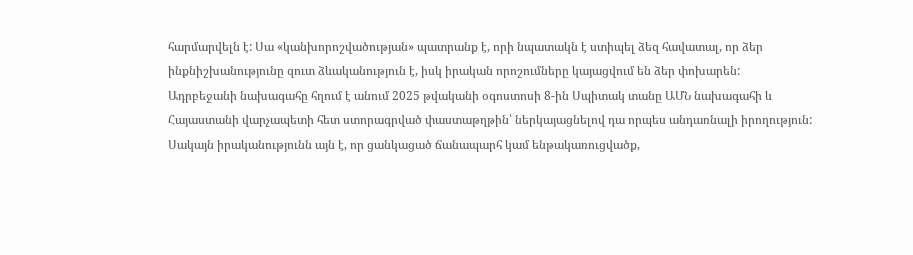հարմարվելն է: Սա «կանխորոշվածության» պատրանք է, որի նպատակն է ստիպել ձեզ հավատալ, որ ձեր ինքնիշխանությունը զուտ ձևականություն է, իսկ իրական որոշումները կայացվում են ձեր փոխարեն:
Ադրբեջանի նախագահը հղում է անում 2025 թվականի օգոստոսի 8-ին Սպիտակ տանը ԱՄՆ նախագահի և Հայաստանի վարչապետի հետ ստորագրված փաստաթղթին՝ ներկայացնելով դա որպես անդառնալի իրողություն: Սակայն իրականությունն այն է, որ ցանկացած ճանապարհ կամ ենթակառուցվածք,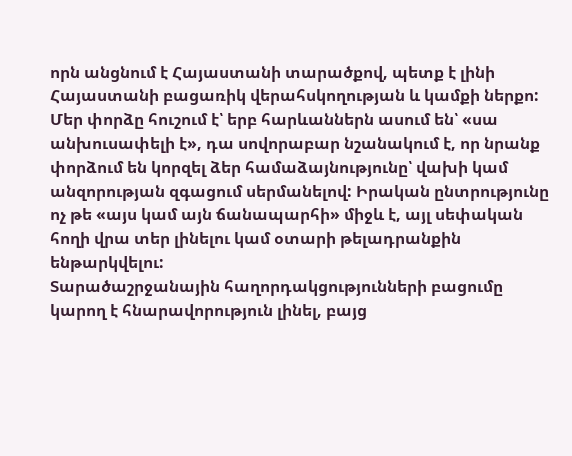որն անցնում է Հայաստանի տարածքով, պետք է լինի Հայաստանի բացառիկ վերահսկողության և կամքի ներքո:
Մեր փորձը հուշում է՝ երբ հարևաններն ասում են՝ «սա անխուսափելի է», դա սովորաբար նշանակում է, որ նրանք փորձում են կորզել ձեր համաձայնությունը՝ վախի կամ անզորության զգացում սերմանելով: Իրական ընտրությունը ոչ թե «այս կամ այն ճանապարհի» միջև է, այլ սեփական հողի վրա տեր լինելու կամ օտարի թելադրանքին ենթարկվելու:
Տարածաշրջանային հաղորդակցությունների բացումը կարող է հնարավորություն լինել, բայց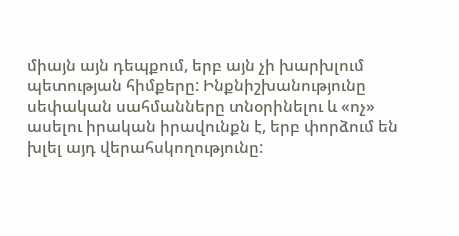միայն այն դեպքում, երբ այն չի խարխլում պետության հիմքերը: Ինքնիշխանությունը սեփական սահմանները տնօրինելու և «ոչ» ասելու իրական իրավունքն է, երբ փորձում են խլել այդ վերահսկողությունը: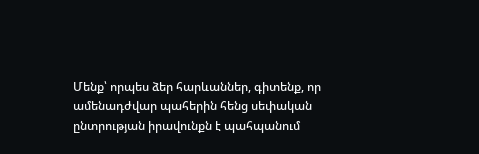Մենք՝ որպես ձեր հարևաններ, գիտենք, որ ամենադժվար պահերին հենց սեփական ընտրության իրավունքն է պահպանում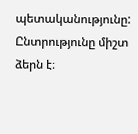պետականությունը: Ընտրությունը միշտ ձերն է։